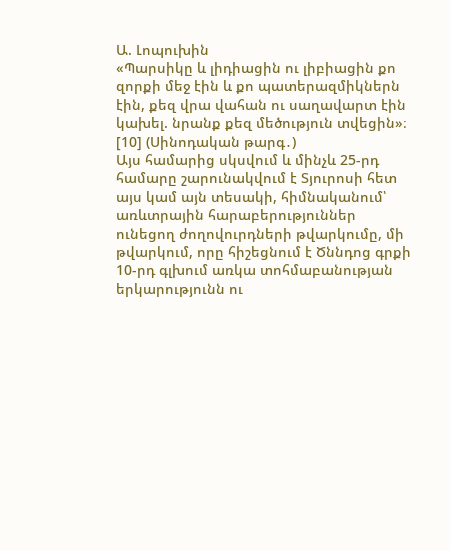Ա. Լոպուխին
«Պարսիկը և լիդիացին ու լիբիացին քո զորքի մեջ էին և քո պատերազմիկներն էին, քեզ վրա վահան ու սաղավարտ էին կախել. նրանք քեզ մեծություն տվեցին»։ [10] (Սինոդական թարգ․)
Այս համարից սկսվում և մինչև 25-րդ համարը շարունակվում է Տյուրոսի հետ այս կամ այն տեսակի, հիմնականում՝ առևտրային հարաբերություններ ունեցող ժողովուրդների թվարկումը, մի թվարկում, որը հիշեցնում է Ծննդոց գրքի 10-րդ գլխում առկա տոհմաբանության երկարությունն ու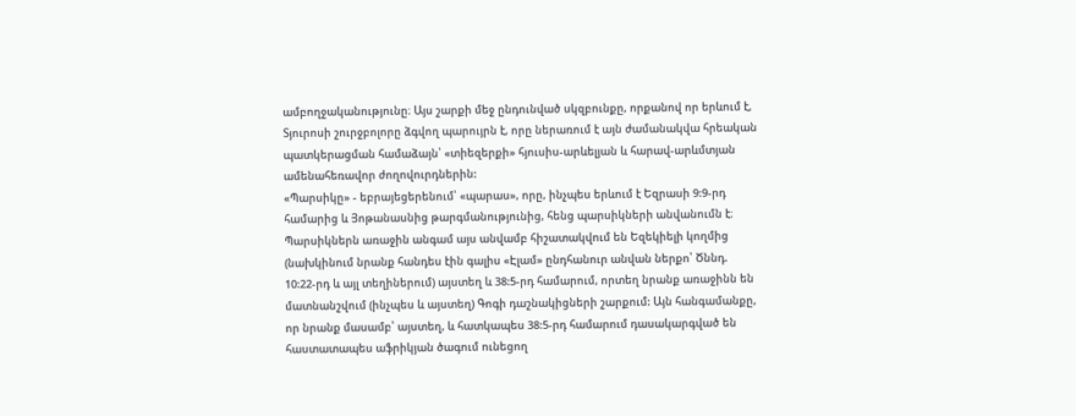ամբողջականությունը։ Այս շարքի մեջ ընդունված սկզբունքը, որքանով որ երևում է, Տյուրոսի շուրջբոլորը ձգվող պարույրն է, որը ներառում է այն ժամանակվա հրեական պատկերացման համաձայն՝ «տիեզերքի» հյուսիս-արևելյան և հարավ-արևմտյան ամենահեռավոր ժողովուրդներին:
«Պարսիկը» - եբրայեցերենում՝ «պարաս», որը, ինչպես երևում է Եզրասի 9:9-րդ համարից և Յոթանասնից թարգմանությունից, հենց պարսիկների անվանումն է։ Պարսիկներն առաջին անգամ այս անվամբ հիշատակվում են Եզեկիելի կողմից (նախկինում նրանք հանդես էին գալիս «Էլամ» ընդհանուր անվան ներքո՝ Ծննդ. 10:22-րդ և այլ տեղիներում) այստեղ և 38:5-րդ համարում, որտեղ նրանք առաջինն են մատնանշվում (ինչպես և այստեղ) Գոգի դաշնակիցների շարքում: Այն հանգամանքը, որ նրանք մասամբ՝ այստեղ, և հատկապես 38:5-րդ համարում դասակարգված են հաստատապես աֆրիկյան ծագում ունեցող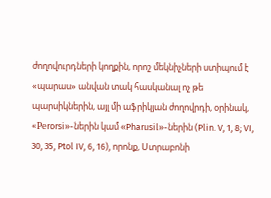ժողովուրդների կողքին, որոշ մեկնիչների ստիպում է «պարաս» անվան տակ հասկանալ ոչ թե պարսիկներին, այլ մի աֆրիկյան ժողովրդի, օրինակ, «Реrorsi»-ներին կամ «Pharusil»-ներին (Plin. V, 1, 8; VI, 30, 35, Ptol IV, 6, 16), որոնք, Ստրաբոնի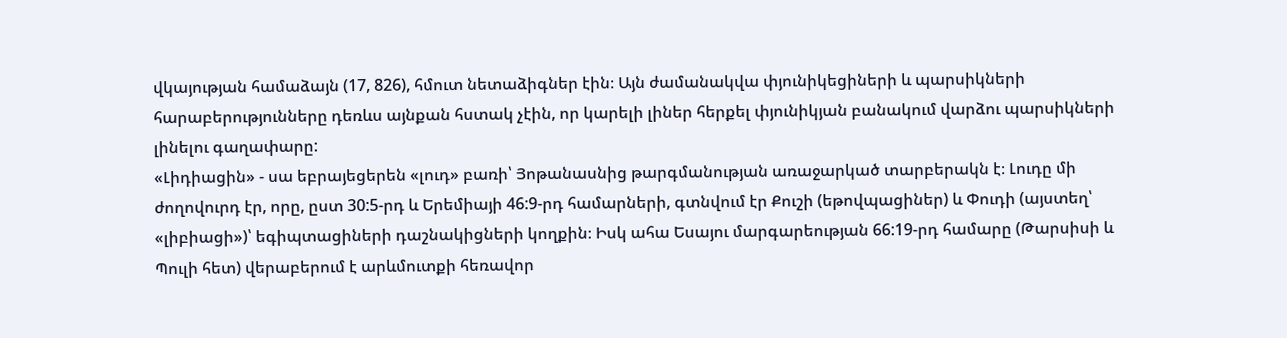վկայության համաձայն (17, 826), հմուտ նետաձիգներ էին։ Այն ժամանակվա փյունիկեցիների և պարսիկների հարաբերությունները դեռևս այնքան հստակ չէին, որ կարելի լիներ հերքել փյունիկյան բանակում վարձու պարսիկների լինելու գաղափարը:
«Լիդիացին» - սա եբրայեցերեն «լուդ» բառի՝ Յոթանասնից թարգմանության առաջարկած տարբերակն է։ Լուդը մի ժողովուրդ էր, որը, ըստ 30:5-րդ և Երեմիայի 46:9-րդ համարների, գտնվում էր Քուշի (եթովպացիներ) և Փուդի (այստեղ՝ «լիբիացի»)՝ եգիպտացիների դաշնակիցների կողքին։ Իսկ ահա Եսայու մարգարեության 66:19-րդ համարը (Թարսիսի և Պուլի հետ) վերաբերում է արևմուտքի հեռավոր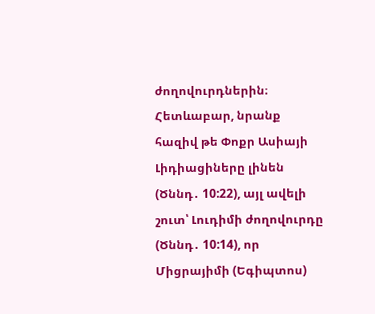ժողովուրդներին։ Հետևաբար, նրանք հազիվ թե Փոքր Ասիայի Լիդիացիները լինեն (Ծննդ․ 10:22), այլ ավելի շուտ՝ Լուդիմի ժողովուրդը (Ծննդ․ 10:14), որ Միցրայիմի (Եգիպտոս)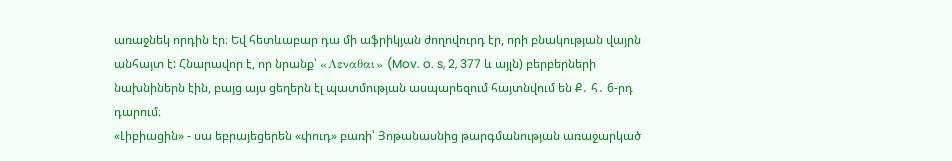առաջնեկ որդին էր։ Եվ հետևաբար դա մի աֆրիկյան ժողովուրդ էր, որի բնակության վայրն անհայտ է: Հնարավոր է, որ նրանք՝ «Λεναθαι» (Mov. o. s, 2, 377 և այլն) բերբերների նախնիներն էին, բայց այս ցեղերն էլ պատմության ասպարեզում հայտնվում են Ք․ հ․ 6-րդ դարում։
«Լիբիացին» - սա եբրայեցերեն «փուդ» բառի՝ Յոթանասնից թարգմանության առաջարկած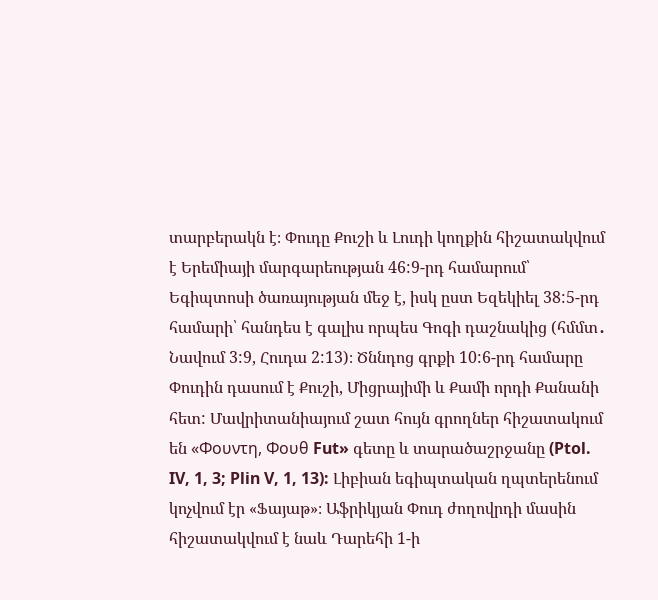տարբերակն է։ Փուդը Քուշի և Լուդի կողքին հիշատակվում է Երեմիայի մարգարեության 46:9-րդ համարում՝ Եգիպտոսի ծառայության մեջ է, իսկ ըստ Եզեկիել 38:5-րդ համարի՝ հանդես է գալիս որպես Գոգի դաշնակից (հմմտ․ Նավում 3:9, Հուդա 2:13)։ Ծննդոց գրքի 10:6-րդ համարը Փուդին դասում է Քուշի, Միցրայիմի և Քամի որդի Քանանի հետ: Մավրիտանիայում շատ հույն գրողներ հիշատակում են «Φουντη, Φουθ Fut» գետը և տարածաշրջանը (Ptol. IV, 1, 3; Plin V, 1, 13): Լիբիան եգիպտական ղպտերենում կոչվում էր «Ֆայաթ»։ Աֆրիկյան Փուդ ժողովրդի մասին հիշատակվում է նաև Դարեհի 1-ի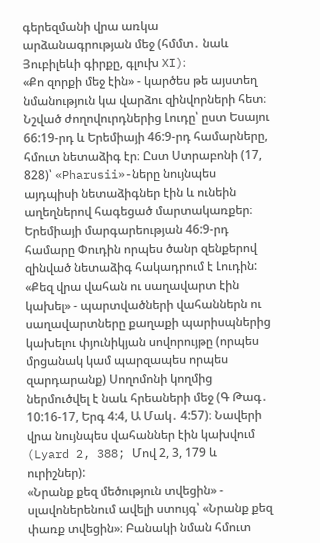գերեզմանի վրա առկա արձանագրության մեջ (հմմտ․ նաև Յուբիլեևի գիրքը, գլուխ XI)։
«Քո զորքի մեջ էին» - կարծես թե այստեղ նմանություն կա վարձու զինվորների հետ։ Նշված ժողովուրդներից Լուդը՝ ըստ Եսայու 66:19-րդ և Երեմիայի 46:9-րդ համարները, հմուտ նետաձիգ էր։ Ըստ Ստրաբոնի (17, 828)՝ «Pharusii»-ները նույնպես այդպիսի նետաձիգներ էին և ունեին աղեղներով հագեցած մարտակառքեր։ Երեմիայի մարգարեության 46:9-րդ համարը Փուդին որպես ծանր զենքերով զինված նետաձիգ հակադրում է Լուդին:
«Քեզ վրա վահան ու սաղավարտ էին կախել» - պարտվածների վահաններն ու սաղավարտները քաղաքի պարիսպներից կախելու փյունիկյան սովորույթը (որպես մրցանակ կամ պարզապես որպես զարդարանք) Սողոմոնի կողմից ներմուծվել է նաև հրեաների մեջ (Գ Թագ․ 10:16-17, Երգ 4:4, Ա Մակ․ 4:57)։ Նավերի վրա նույնպես վահաններ էին կախվում (Lyard 2, 388; Մով 2, 3, 179 և ուրիշներ):
«Նրանք քեզ մեծություն տվեցին» - սլավոներենում ավելի ստույգ՝ «Նրանք քեզ փառք տվեցին»։ Բանակի նման հմուտ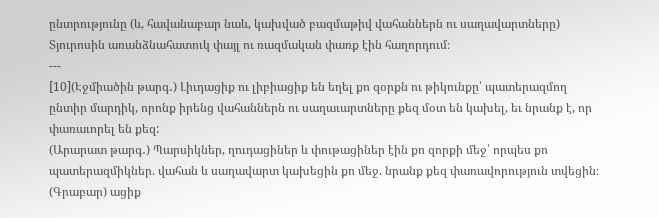ընտրությունը (և, հավանաբար նաև, կախված բազմաթիվ վահաններն ու սաղավարտները) Տյուրոսին առանձնահատուկ փայլ ու ռազմական փառք էին հաղորդում։
---
[10](Էջմիածին թարգ․) Լիւդացիք ու լիբիացիք են եղել քո զօրքն ու թիկունքը՝ պատերազմող ընտիր մարդիկ, որոնք իրենց վահաններն ու սաղաւարտները քեզ մօտ են կախել, եւ նրանք է, որ փառաւորել են քեզ:
(Արարատ թարգ․) Պարսիկներ, ղուդացիներ և փութացիներ էին քո զորքի մեջ՝ որպես քո պատերազմիկներ. վահան և սաղավարտ կախեցին քո մեջ. նրանք քեզ փառավորություն տվեցին։
(Գրաբար) ացիք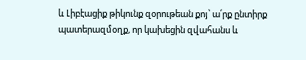և Լիբէացիք թիկունք զօրութեան քոյ՝ ա՛րք ընտիրք պատերազմօղք, որ կախեցին զվահանս և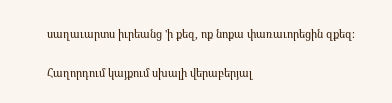սաղաւարտս իւրեանց 'ի քեզ, ոք նոքա փառաւորեցին զքեզ։

Հաղորդում կայքում սխալի վերաբերյալ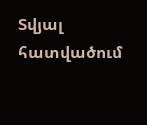Տվյալ հատվածում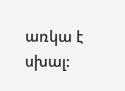առկա է սխալ: